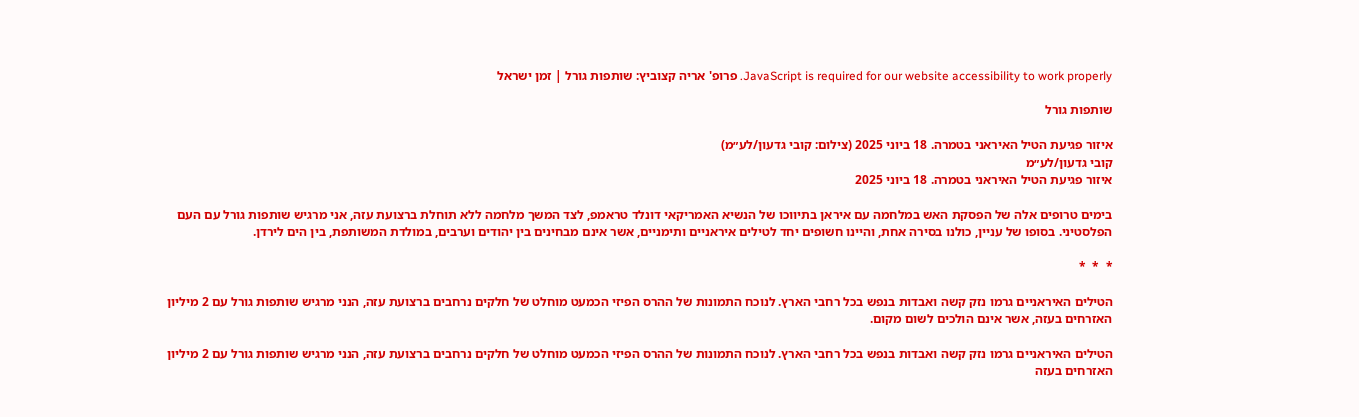JavaScript is required for our website accessibility to work properly. פרופ' אריה קצוביץ: שותפות גורל | זמן ישראל

שותפות גורל

איזור פגיעת הטיל האיראני בטמרה. 18 ביוני 2025 (צילום: קובי גדעון/לע״מ)
קובי גדעון/לע״מ
איזור פגיעת הטיל האיראני בטמרה. 18 ביוני 2025

בימים טרופים אלה של הפסקת האש במלחמה עם איראן בתיווכו של הנשיא האמריקאי דונלד טראמפ, לצד המשך מלחמה ללא תוחלת ברצועת עזה, אני מרגיש שותפות גורל עם העם הפלסטיני. בסופו של עניין, כולנו בסירה אחת, והיינו חשופים יחד לטילים איראניים ותימניים, אשר אינם מבחינים בין יהודים וערבים, במולדת המשותפת, בין הים לירדן.

*  *  *

הטילים האיראניים גרמו נזק קשה ואבדות בנפש בכל רחבי הארץ. לנוכח התמונות של ההרס הפיזי הכמעט מוחלט של חלקים נרחבים ברצועת עזה, הנני מרגיש שותפות גורל עם 2 מיליון האזרחים בעזה, אשר אינם הולכים לשום מקום.

הטילים האיראניים גרמו נזק קשה ואבדות בנפש בכל רחבי הארץ. לנוכח התמונות של ההרס הפיזי הכמעט מוחלט של חלקים נרחבים ברצועת עזה, הנני מרגיש שותפות גורל עם 2 מיליון האזרחים בעזה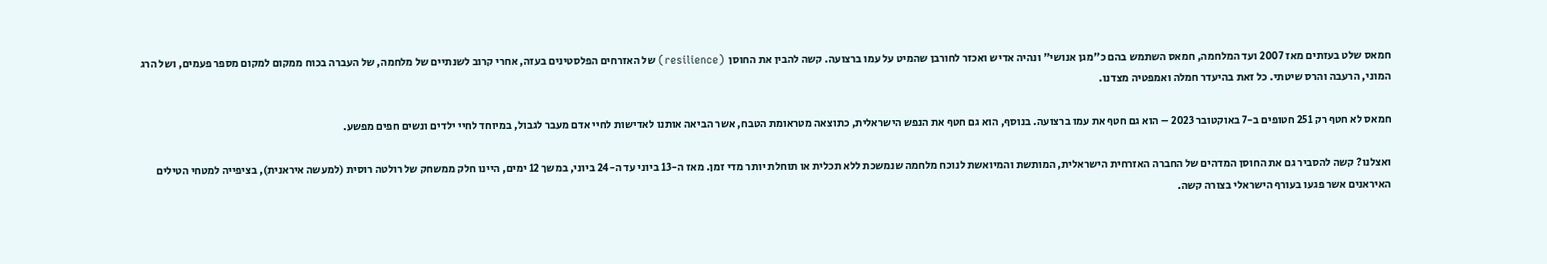חמאס שלט בעזתים מאז 2007 ועד המלחמה, חמאס השתמש בהם כ"מגן אנושי" ונהיה אדיש ואכזר לחורבן שהמיט על עמו ברצועה. קשה להבין את החוסן  (resilience) של האזרחים הפלסטינים בעזה, אחרי קרוב לשנתיים של מלחמה, של העברה בכוח ממקום למקום מספר פעמים, ושל הרג המוני, הרעבה והרס שיטתי. כל זאת בהיעדר חמלה ואמפטיה מצדנו.

חמאס לא חטף רק 251 חטופים ב-7 באוקטובר 2023 – הוא גם חטף את עמו ברצועה. בנוסף, הוא גם חטף את הנפש הישראלית, כתוצאה מטראומת הטבח, אשר הביאה אותנו לאדישות לחיי אדם מעבר לגבול, במיוחד לחיי ילדים ונשים חפים מפשע.

ואצלנו? קשה להסביר גם את החוסן המדהים של החברה האזרחית הישראלית, המותשת והמיואשת לנוכח מלחמה שנמשכת ללא תכלית או תוחלת יותר מדי זמן. מאז ה-13 ביוני עד ה-24 ביוני, במשך 12 ימים, היינו חלק ממשחק של רולטה רוסית (למעשה איראנית), בציפייה למטחי הטילים האיראנים אשר פגעו בעורף הישראלי בצורה קשה.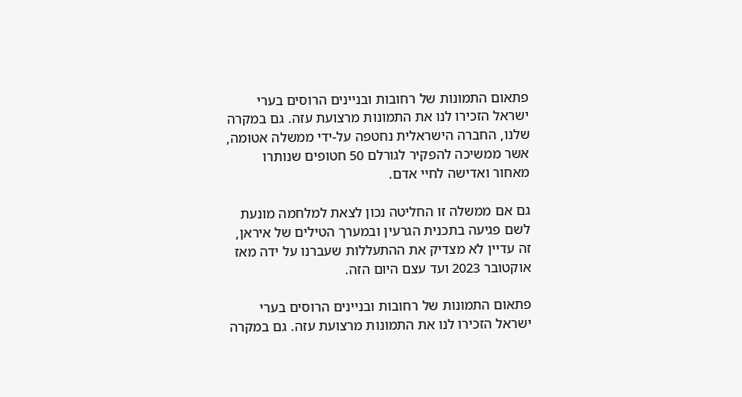פתאום התמונות של רחובות ובניינים הרוסים בערי ישראל הזכירו לנו את התמונות מרצועת עזה. גם במקרה שלנו, החברה הישראלית נחטפה על-ידי ממשלה אטומה, אשר ממשיכה להפקיר לגורלם 50 חטופים שנותרו מאחור ואדישה לחיי אדם.

גם אם ממשלה זו החליטה נכון לצאת למלחמה מונעת לשם פגיעה בתכנית הגרעין ובמערך הטילים של איראן, זה עדיין לא מצדיק את ההתעללות שעברנו על ידה מאז אוקטובר 2023 ועד עצם היום הזה.

פתאום התמונות של רחובות ובניינים הרוסים בערי ישראל הזכירו לנו את התמונות מרצועת עזה. גם במקרה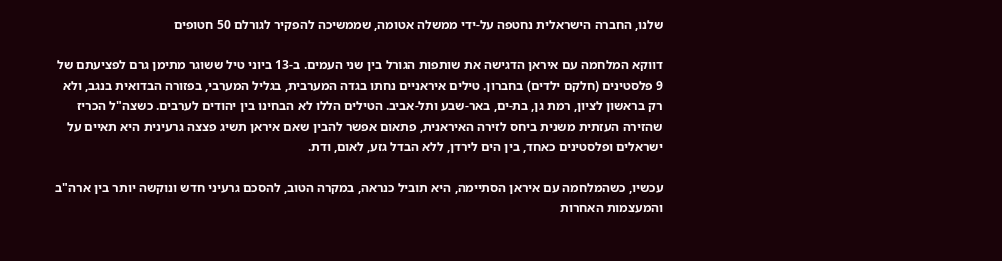שלנו, החברה הישראלית נחטפה על-ידי ממשלה אטומה, שממשיכה להפקיר לגורלם 50 חטופים

דווקא המלחמה עם איראן הדגישה את שותפות הגורל בין שני העמים. ב-13 ביוני טיל ששוגר מתימן גרם לפציעתם של 9 פלסטינים (חלקם ילדים) בחברון. טילים איראניים נחתו בגדה המערבית, בגליל המערבי, בפזורה הבדואית בנגב, ולא רק בראשון לציון, רמת גן, בת-ים, באר-שבע ותל-אביב. הטילים הללו לא הבחינו בין יהודים לערבים. כשצה"ל הכריז שהזירה העזתית משנית ביחס לזירה האיראנית, פתאום אפשר להבין שאם איראן תשיג פצצה גרעינית היא תאיים על ישראלים ופלסטינים כאחד, בין הים לירדן, ללא הבדל גזע, לאום, ודת.

עכשיו, כשהמלחמה עם איראן הסתיימה, היא תוביל כנראה, במקרה הטוב, להסכם גרעיני חדש ונוקשה יותר בין ארה"ב והמעצמות האחרות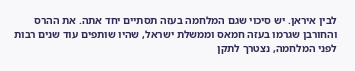לבין איראן. יש סיכוי שגם המלחמה בעזה תסתיים יחד אתה. את ההרס והחורבן שגרמו בעזה חמאס וממשלת ישראל, שהיו שותפים עוד שנים רבות לפני המלחמה, נצטרך לתקן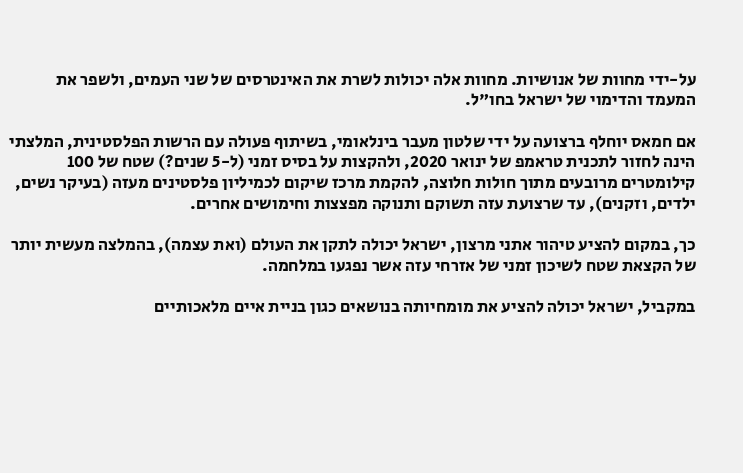על-ידי מחוות של אנושיות. מחוות אלה יכולות לשרת את האינטרסים של שני העמים, ולשפר את המעמד והדימוי של ישראל בחו"ל.

אם חמאס יוחלף ברצועה על ידי שלטון מעבר בינלאומי, בשיתוף פעולה עם הרשות הפלסטינית, המלצתי הינה לחזור לתכנית טראמפ של ינואר 2020, ולהקצות על בסיס זמני (ל-5 שנים?) שטח של 100 קילומטרים מרובעים מתוך חולות חלוצה, להקמת מרכז שיקום לכמיליון פלסטינים מעזה (בעיקר נשים, ילדים, וזקנים), עד שרצועת עזה תשוקם ותנוקה מפצצות וחימושים אחרים.

כך, במקום להציע טיהור אתני מרצון, ישראל יכולה לתקן את העולם (ואת עצמה), בהמלצה מעשית יותר של הקצאת שטח לשיכון זמני של אזרחי עזה אשר נפגעו במלחמה.

במקביל, ישראל יכולה להציע את מומחיותה בנושאים כגון בניית איים מלאכותיים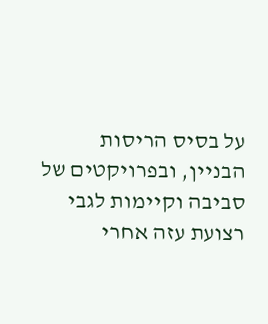על בסיס הריסות הבניין, ובפרויקטים של סביבה וקיימות לגבי רצועת עזה אחרי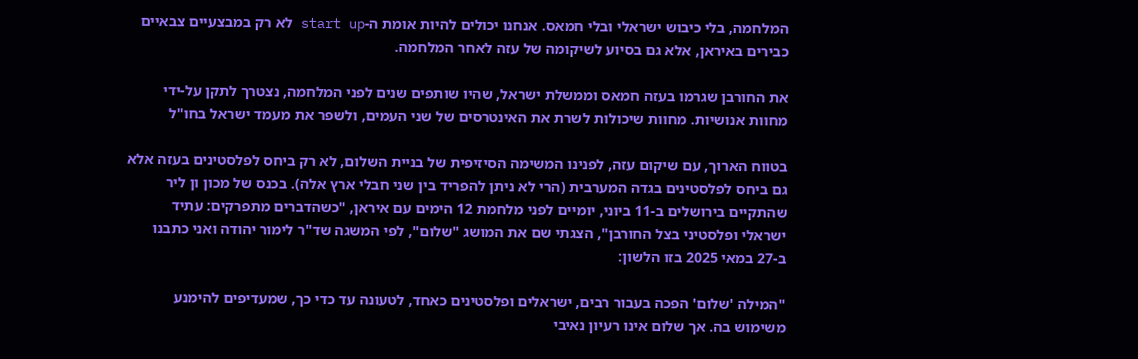המלחמה, בלי כיבוש ישראלי ובלי חמאס. אנחנו יכולים להיות אומת ה-start up לא רק במבצעיים צבאיים כבירים באיראן, אלא גם בסיוע לשיקומה של עזה לאחר המלחמה.

את החורבן שגרמו בעזה חמאס וממשלת ישראל, שהיו שותפים שנים לפני המלחמה, נצטרך לתקן על-ידי מחוות אנושיות. מחוות שיכולות לשרת את האינטרסים של שני העמים, ולשפר את מעמד ישראל בחו"ל

בטווח הארוך, עם שיקום עזה, לפנינו המשימה הסיזיפית של בניית השלום, לא רק ביחס לפלסטינים בעזה אלא גם ביחס לפלסטינים בגדה המערבית (הרי לא ניתן להפריד בין שני חבלי ארץ אלה). בכנס של מכון ון ליר שהתקיים בירושלים ב-11 ביוני, יומיים לפני מלחמת 12 הימים עם איראן, "כשהדברים מתפרקים: עתיד ישראלי ופלסטיני בצל החורבן", הצגתי שם את המושג "שלום", לפי המשגה שד"ר לימור יהודה ואני כתבנו ב-27 במאי 2025 בזו הלשון:

"המילה 'שלום' הפכה בעבור רבים, ישראלים ופלסטינים כאחד, לטעונה עד כדי כך, שמעדיפים להימנע משימוש בה. אך שלום אינו רעיון נאיבי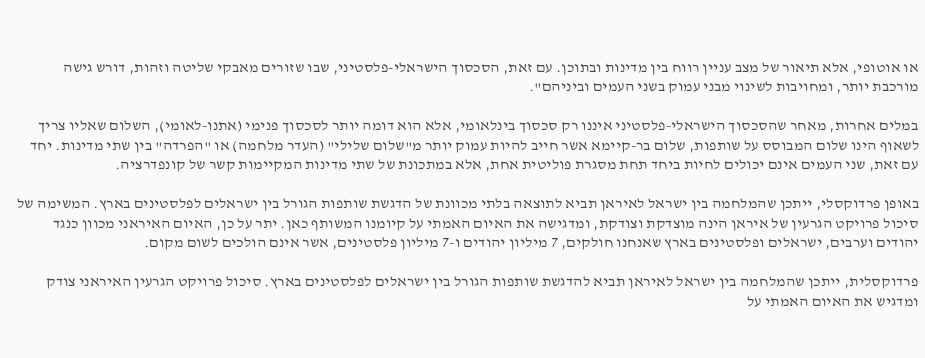או אוטופי, אלא תיאור של מצב עניין רווח בין מדינות ובתוכן. עם זאת, הסכסוך הישראלי-פלסטיני, שבו שזורים מאבקי שליטה וזהות, דורש גישה מורכבת יותר, ומחויבות לשינוי מבני עמוק בשני העמים וביניהם".

במלים אחרות, מאחר שהסכסוך הישראלי-פלסטיני איננו רק סכסוך בינלאומי, אלא הוא דומה יותר לסכסוך פנימי (אתנו-לאומי), השלום שאליו צריך לשאוף הינו שלום המבוסס על שותפות, שלום בר-קיימא אשר חייב להיות עמוק יותר מ"שלום שלילי" (העדר מלחמה) או "הפרדה" בין שתי מדינות. יחד עם זאת, שני העמים אינם יכולים לחיות ביחד תחת מסגרת פוליטית אחת, אלא במתכונת של שתי מדינות המקיימות קשר של קונפדרציה.

באופן פרדוקסלי, ייתכן שהמלחמה בין ישראל לאיראן תביא לתוצאה בלתי מכוונת של הדגשת שותפות הגורל בין ישראלים לפלסטינים בארץ. המשימה של סיכול פרויקט הגרעין של איראן הינה מוצדקת וצודקת, ומדגישה את האיום האמתי על קיומנו המשותף כאן. יתר על כן, האיום האיראני מכוון כנגד יהודים וערבים, ישראלים ופלסטינים בארץ שאנחנו חולקים, 7 מיליון יהודים ו-7 מיליון פלסטינים, אשר אינם הולכים לשום מקום.

פרדוקסלית, ייתכן שהמלחמה בין ישראל לאיראן תביא להדגשת שותפות הגורל בין ישראלים לפלסטינים בארץ. סיכול פרויקט הגרעין האיראני צודק ומדגיש את האיום האמתי על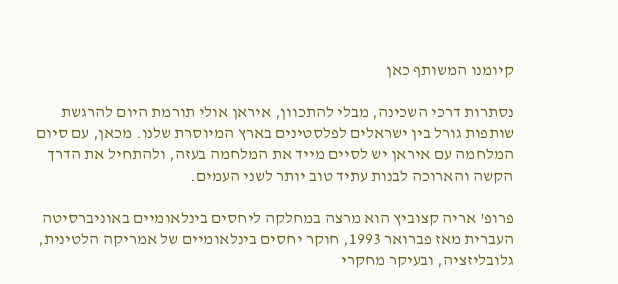קיומנו המשותף כאן

נסתרות דרכי השכינה, מבלי להתכוון, איראן אולי תורמת היום להרגשת שותפות גורל בין ישראלים לפלסטינים בארץ המיוסרת שלנו. מכאן, עם סיום המלחמה עם איראן יש לסיים מייד את המלחמה בעזה, ולהתחיל את הדרך הקשה והארוכה לבנות עתיד טוב יותר לשני העמים.

פרופ' אריה קצוביץ הוא מרצה במחלקה ליחסים בינלאומיים באוניברסיטה העברית מאז פברואר 1993, חוקר יחסים בינלאומיים של אמריקה הלטינית, גלובליזציה, ובעיקר מחקרי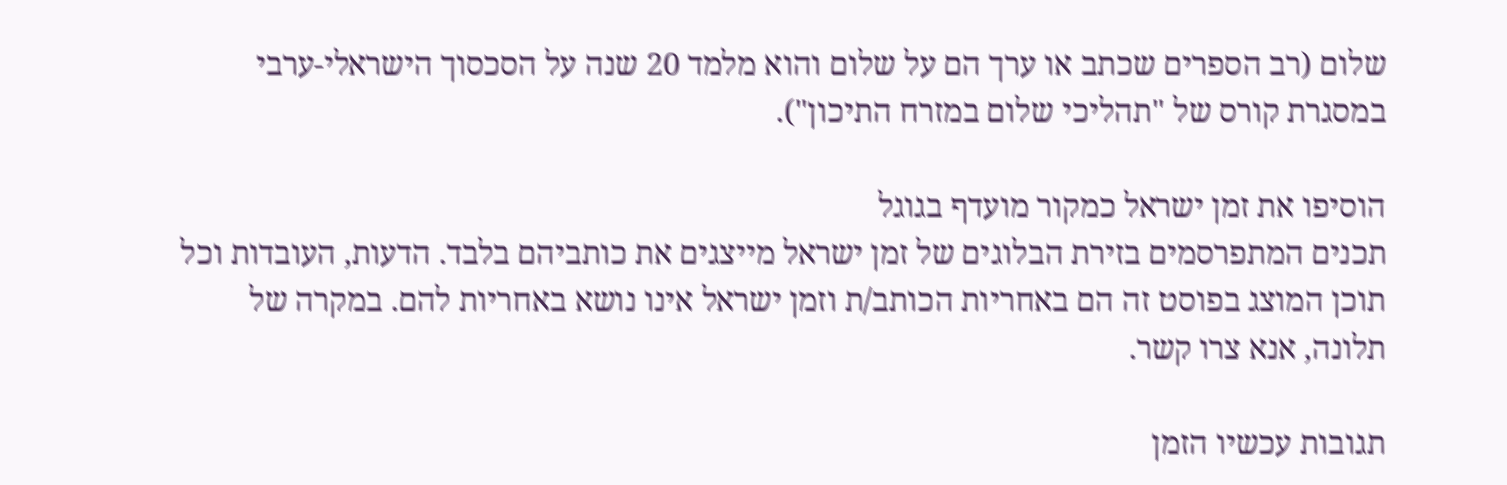שלום (רב הספרים שכתב או ערך הם על שלום והוא מלמד 20 שנה על הסכסוך הישראלי-ערבי במסגרת קורס של "תהליכי שלום במזרח התיכון").

הוסיפו את זמן ישראל כמקור מועדף בגוגל
תכנים המתפרסמים בזירת הבלוגים של זמן ישראל מייצגים את כותביהם בלבד. הדעות, העובדות וכל תוכן המוצג בפוסט זה הם באחריות הכותב/ת וזמן ישראל אינו נושא באחריות להם. במקרה של תלונה, אנא צרו קשר.

תגובות עכשיו הזמן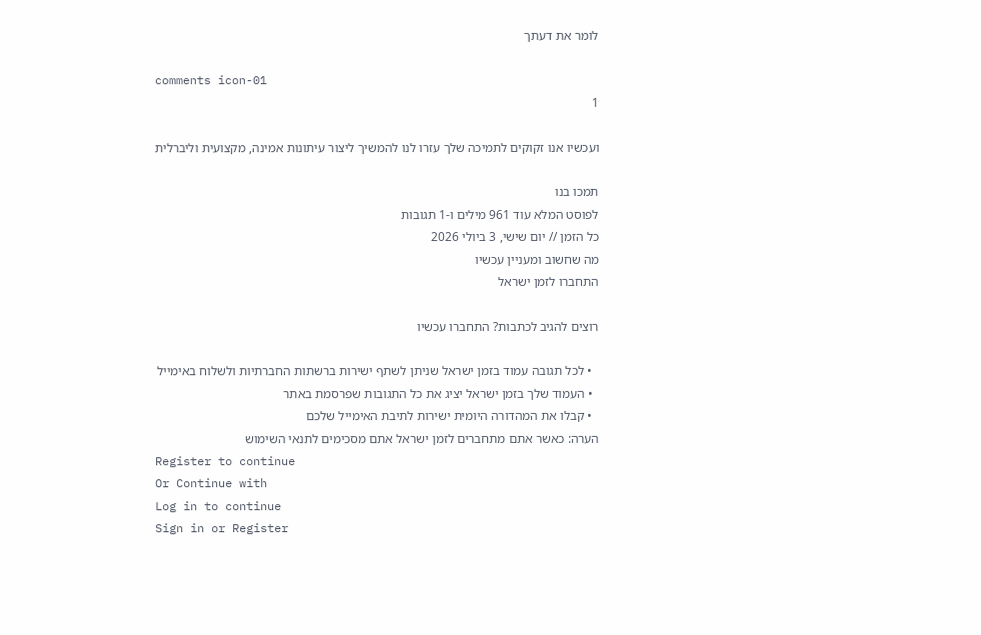לומר את דעתך

comments icon-01
1

ועכשיו אנו זקוקים לתמיכה שלך עזרו לנו להמשיך ליצור עיתונות אמינה, מקצועית וליברלית

תמכו בנו
לפוסט המלא עוד 961 מילים ו-1 תגובות
כל הזמן // יום שישי, 3 ביולי 2026
מה שחשוב ומעניין עכשיו
התחברו לזמן ישראל

רוצים להגיב לכתבות? התחברו עכשיו

  • לכל תגובה עמוד בזמן ישראל שניתן לשתף ישירות ברשתות החברתיות ולשלוח באימייל
  • העמוד שלך בזמן ישראל יציג את כל התגובות שפרסמת באתר
  • קבלו את המהדורה היומית ישירות לתיבת האימייל שלכם
הערה: כאשר אתם מתחברים לזמן ישראל אתם מסכימים לתנאי השימוש
Register to continue
Or Continue with
Log in to continue
Sign in or Register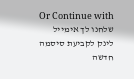Or Continue with
שלחנו לך אימייל
לינק לקביעת סיסמה חדשה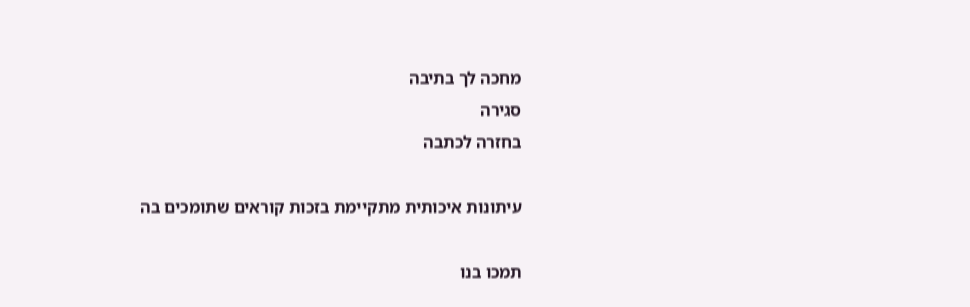מחכה לך בתיבה
סגירה
בחזרה לכתבה

עיתונות איכותית מתקיימת בזכות קוראים שתומכים בה

תמכו בנו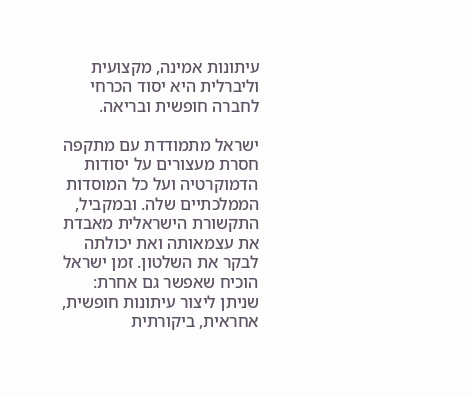עיתונות אמינה, מקצועית וליברלית היא יסוד הכרחי לחברה חופשית ובריאה.

ישראל מתמודדת עם מתקפה חסרת מעצורים על יסודות הדמוקרטיה ועל כל המוסדות הממלכתיים שלה. ובמקביל, התקשורת הישראלית מאבדת את עצמאותה ואת יכולתה לבקר את השלטון. זמן ישראל הוכיח שאפשר גם אחרת: שניתן ליצור עיתונות חופשית, אחראית, ביקורתית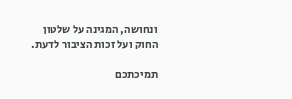ונחושה, המגינה על שלטון החוק ועל זכות הציבור לדעת.

תמיכתכם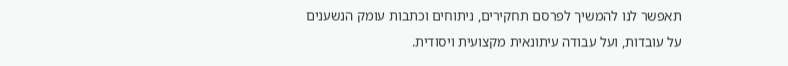תאפשר לנו להמשיך לפרסם תחקירים, ניתוחים וכתבות עומק הנשענים על עובדות, ועל עבודה עיתונאית מקצועית ויסודית.